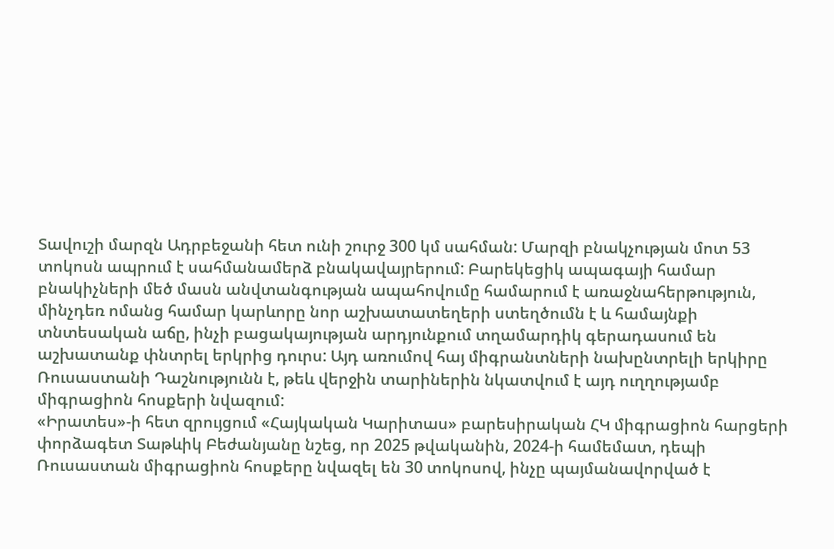Տավուշի մարզն Ադրբեջանի հետ ունի շուրջ 300 կմ սահման: Մարզի բնակչության մոտ 53 տոկոսն ապրում է սահմանամերձ բնակավայրերում: Բարեկեցիկ ապագայի համար բնակիչների մեծ մասն անվտանգության ապահովումը համարում է առաջնահերթություն, մինչդեռ ոմանց համար կարևորը նոր աշխատատեղերի ստեղծումն է և համայնքի տնտեսական աճը, ինչի բացակայության արդյունքում տղամարդիկ գերադասում են աշխատանք փնտրել երկրից դուրս: Այդ առումով հայ միգրանտների նախընտրելի երկիրը Ռուսաստանի Դաշնությունն է, թեև վերջին տարիներին նկատվում է այդ ուղղությամբ միգրացիոն հոսքերի նվազում:
«Իրատես»-ի հետ զրույցում «Հայկական Կարիտաս» բարեսիրական ՀԿ միգրացիոն հարցերի փորձագետ Տաթևիկ Բեժանյանը նշեց, որ 2025 թվականին, 2024-ի համեմատ, դեպի Ռուսաստան միգրացիոն հոսքերը նվազել են 30 տոկոսով, ինչը պայմանավորված է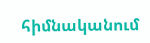հիմնականում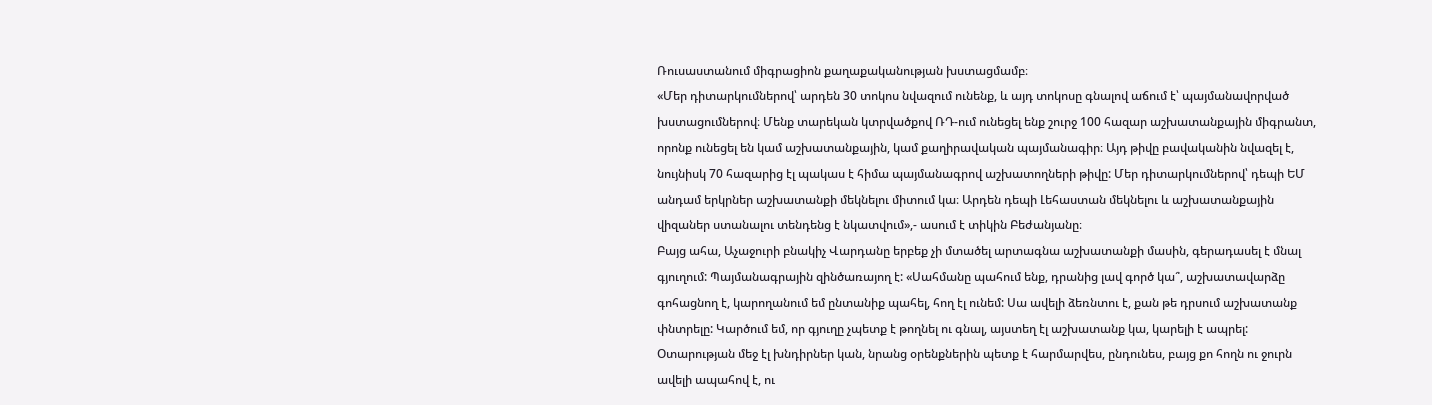Ռուսաստանում միգրացիոն քաղաքականության խստացմամբ։
«Մեր դիտարկումներով՝ արդեն 30 տոկոս նվազում ունենք, և այդ տոկոսը գնալով աճում է՝ պայմանավորված խստացումներով։ Մենք տարեկան կտրվածքով ՌԴ-ում ունեցել ենք շուրջ 100 հազար աշխատանքային միգրանտ, որոնք ունեցել են կամ աշխատանքային, կամ քաղիրավական պայմանագիր։ Այդ թիվը բավականին նվազել է, նույնիսկ 70 հազարից էլ պակաս է հիմա պայմանագրով աշխատողների թիվը: Մեր դիտարկումներով՝ դեպի ԵՄ անդամ երկրներ աշխատանքի մեկնելու միտում կա։ Արդեն դեպի Լեհաստան մեկնելու և աշխատանքային վիզաներ ստանալու տենդենց է նկատվում»,- ասում է տիկին Բեժանյանը։
Բայց ահա, Աչաջուրի բնակիչ Վարդանը երբեք չի մտածել արտագնա աշխատանքի մասին, գերադասել է մնալ գյուղում: Պայմանագրային զինծառայող է: «Սահմանը պահում ենք, դրանից լավ գործ կա՞, աշխատավարձը գոհացնող է, կարողանում եմ ընտանիք պահել, հող էլ ունեմ: Սա ավելի ձեռնտու է, քան թե դրսում աշխատանք փնտրելը: Կարծում եմ, որ գյուղը չպետք է թողնել ու գնալ, այստեղ էլ աշխատանք կա, կարելի է ապրել: Օտարության մեջ էլ խնդիրներ կան, նրանց օրենքներին պետք է հարմարվես, ընդունես, բայց քո հողն ու ջուրն ավելի ապահով է, ու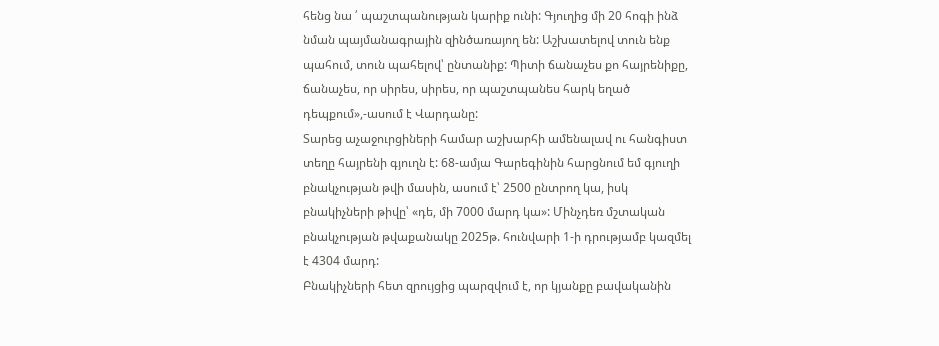հենց նա ՛ պաշտպանության կարիք ունի: Գյուղից մի 20 հոգի ինձ նման պայմանագրային զինծառայող են: Աշխատելով տուն ենք պահում, տուն պահելով՝ ընտանիք: Պիտի ճանաչես քո հայրենիքը, ճանաչես, որ սիրես, սիրես, որ պաշտպանես հարկ եղած դեպքում»,-ասում է Վարդանը:
Տարեց աչաջուրցիների համար աշխարհի ամենալավ ու հանգիստ տեղը հայրենի գյուղն է: 68-ամյա Գարեգինին հարցնում եմ գյուղի բնակչության թվի մասին, ասում է՝ 2500 ընտրող կա, իսկ բնակիչների թիվը՝ «դե, մի 7000 մարդ կա»: Մինչդեռ մշտական բնակչության թվաքանակը 2025թ. հունվարի 1-ի դրությամբ կազմել է 4304 մարդ:
Բնակիչների հետ զրույցից պարզվում է, որ կյանքը բավականին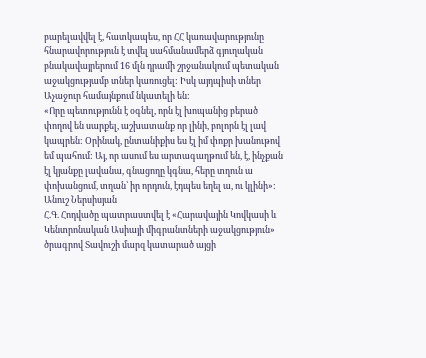բարելավվել է, հատկապես, որ ՀՀ կառավարությունը հնարավորություն է տվել սահմանամերձ գյուղական բնակավայրերում 16 մլն դրամի շրջանակում պետական աջակցությամբ տներ կառուցել: Իսկ այդպիսի տներ Աչաջուր համայնքում նկատելի են:
«Որը պետությունն է օգնել, որն էլ խոպանից բերած փողով են սարքել, աշխատանք որ լինի, բոլորն էլ լավ կապրեն: Օրինակ, ընտանիքիս ես էլ իմ փոքր խանութով եմ պահում: Այ, որ ասում ես արտագաղթում են, է, ինչքան էլ կյանքը լավանա, գնացողը կգնա, հերը տղուն ա փոխանցում, տղան՝ իր որդուն, էդպես եղել ա, ու կլինի»:
Անուշ Ներսիսյան
Հ.Գ. Հոդվածը պատրաստվել է «Հարավային Կովկասի և Կենտրոնական Ասիայի միգրանտների աջակցություն» ծրագրով Տավուշի մարզ կատարած այցի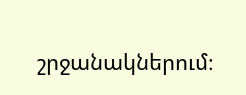շրջանակներում։